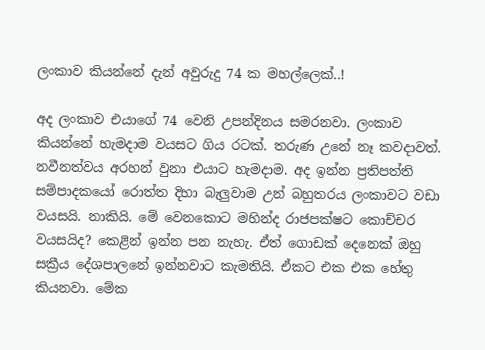ලංකාව කියන්නේ දැන් අවුරුදු 74 ක මහල්ලෙක්..!

අද ලංකාව එයාගේ 74 වෙනි උපන්දිනය සමරනවා. ලංකාව කියන්නේ හැමදාම වයසට ගිය රටක්. තරුණ උනේ නෑ කවදාවත්. නවීනත්වය අරහන් වුනා එයාට හැමදාම. අද ඉන්න ප්‍රතිපත්ති සම්පාදකයෝ රොත්ත දිහා බැලුවාම උන් බහුතරය ලංකාවට වඩා වයසයි. නාකියි. මේ වෙනකොට මහින්ද රාජපක්ෂට කොච්චර වයසයිද? කෙළින් ඉන්න පන නැහැ. ඒත් ගොඩක් දෙනෙක් ඔහු සක්‍රීය දේශපාලනේ ඉන්නවාට කැමතියි. ඒකට එක එක හේතු කියනවා. මේක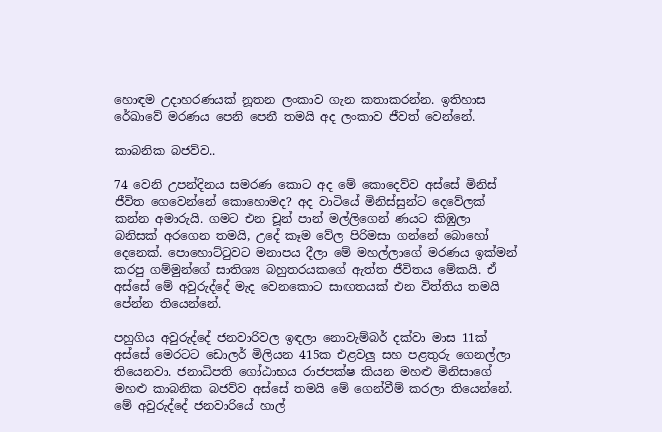හොඳම උදාහරණයක් නූතන ලංකාව ගැන කතාකරන්න. ඉතිහාස රේඛාවේ මරණය පෙනි පෙනී තමයි අද ලංකාව ජීවත් වෙන්නේ.

කාබනික බජව්ව..

74 වෙනි උපන්දිනය සමරණ කොට අද මේ කොදෙව්ව අස්සේ මිනිස් ජීවිත ගෙවෙන්නේ කොහොමද? අද වාටියේ මිනිස්සුන්ට දෙවේලක් කන්න අමාරුයි. ගමට එන චූන් පාන් මල්ලිගෙන් ණයට කිඹුලා බනිසක් අරගෙන තමයි, උදේ කෑම වේල පිරිමසා ගන්නේ බොහෝ දෙනෙක්. පොහොට්ටුවට මනාපය දීලා මේ මහල්ලාගේ මරණය ඉක්මන් කරපු ගම්මුන්ගේ සාතිශ්‍ය බහුතරයකගේ ඇත්ත ජීවිතය මේකයි. ඒ අස්සේ මේ අවුරුද්දේ මැද වෙනකොට සාඟතයක් එන විත්තිය තමයි පේන්න තියෙන්නේ.

පහුගිය අවුරුද්දේ ජනවාරිවල ඉඳලා නොවැම්බර් දක්වා මාස 11ක් අස්සේ මෙරටට ඩොලර් මිලියන 415ක එළවලු සහ පළතුරු ගෙනල්ලා තියෙනවා. ජනාධිපති ගෝඨාභය රාජපක්ෂ කියන මහළු මිනිසාගේ මහළු කාබනික බජව්ව අස්සේ තමයි මේ ගෙන්වීම් කරලා තියෙන්නේ. මේ අවුරුද්දේ ජනවාරියේ හාල්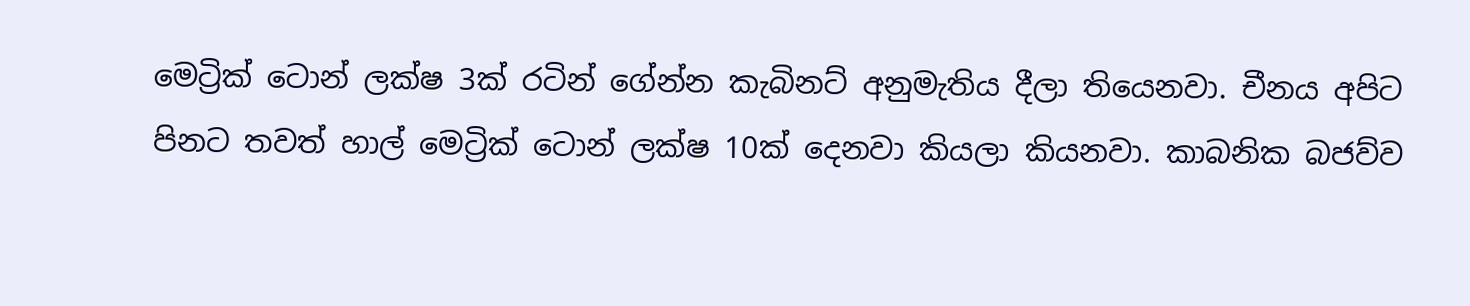මෙට්‍රික් ටොන් ලක්ෂ 3ක් රටින් ගේන්න කැබිනට් අනුමැතිය දීලා තියෙනවා. චීනය අපිට පිනට තවත් හාල් මෙට්‍රික් ටොන් ලක්ෂ 10ක් දෙනවා කියලා කියනවා. කාබනික බජව්ව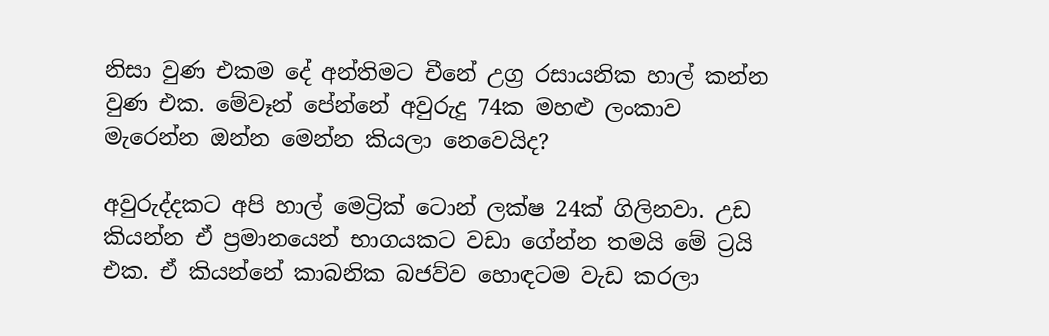නිසා වුණ එකම දේ අන්තිමට චීනේ උග්‍ර රසායනික හාල් කන්න වුණ එක. මේවෑන් පේන්නේ අවුරුදු 74ක මහළු ලංකාව මැරෙන්න ඔන්න මෙන්න කියලා නෙවෙයිද?

අවුරුද්දකට අපි හාල් මෙට්‍රික් ටොන් ලක්ෂ 24ක් ගිලිනවා. උඩ කියන්න ඒ ප්‍රමානයෙන් භාගයකට වඩා ගේන්න තමයි මේ ට්‍රයි එක. ඒ කියන්නේ කාබනික බජව්ව හොඳටම වැඩ කරලා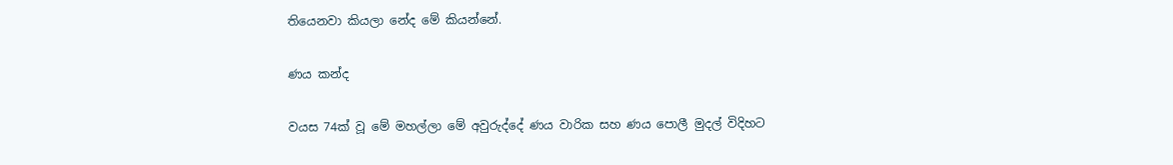තියෙනවා කියලා නේද මේ කියන්නේ.

ණය කන්ද

වයස 74ක් වූ මේ මහල්ලා මේ අවුරුද්දේ ණය වාරික සහ ණය පොලී මුදල් විදිහට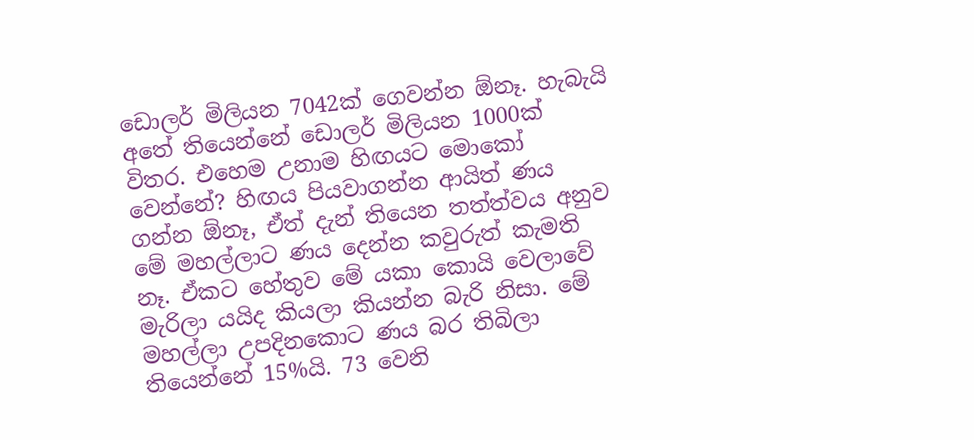ඩොලර් මිලියන 7042ක් ගෙවන්න ඕනෑ. හැබැයි අතේ තියෙන්නේ ඩොලර් මිලියන 1000ක් විතර. එහෙම උනාම හිඟයට මොකෝ වෙන්නේ? හිඟය පියවාගන්න ආයිත් ණය ගන්න ඕනෑ, ඒත් දැන් තියෙන තත්ත්වය අනුව මේ මහල්ලාට ණය දෙන්න කවුරුත් කැමති නෑ. ඒකට හේතුව මේ යකා කොයි වෙලාවේ මැරිලා යයිද කියලා කියන්න බැරි නිසා. මේ මහල්ලා උපදිනකොට ණය බර තිබිලා තියෙන්නේ 15%යි. 73 වෙනි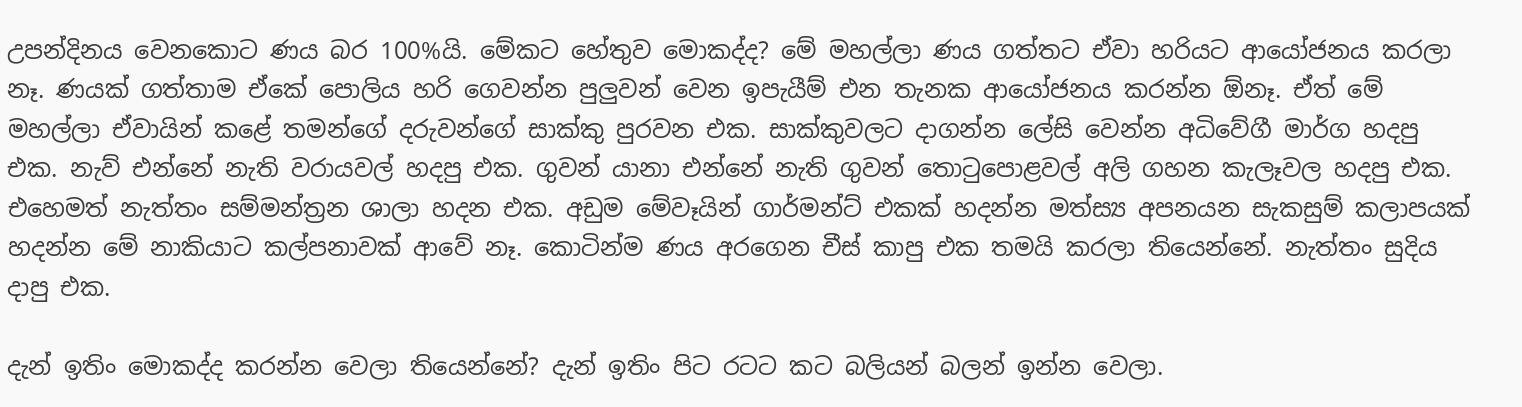උපන්දිනය වෙනකොට ණය බර 100%යි. මේකට හේතුව මොකද්ද? මේ මහල්ලා ණය ගත්තට ඒවා හරියට ආයෝජනය කරලා නෑ. ණයක් ගත්තාම ඒකේ පොලිය හරි ගෙවන්න පුලුවන් වෙන ඉපැයීම් එන තැනක ආයෝජනය කරන්න ඕනෑ. ඒත් මේ මහල්ලා ඒවායින් කළේ තමන්ගේ දරුවන්ගේ සාක්කු පුරවන එක. සාක්කුවලට දාගන්න ලේසි වෙන්න අධිවේගී මාර්ග හදපු එක. නැව් එන්නේ නැති වරායවල් හදපු එක. ගුවන් යානා එන්නේ නැති ගුවන් තොටුපොළවල් අලි ගහන කැලෑවල හදපු එක. එහෙමත් නැත්තං සම්මන්ත්‍රන ශාලා හදන එක. අඩුම මේවෑයින් ගාර්මන්ට් එකක් හදන්න මත්ස්‍ය අපනයන සැකසුම් කලාපයක් හදන්න මේ නාකියාට කල්පනාවක් ආවේ නෑ. කොටින්ම ණය අරගෙන චීස් කාපු එක තමයි කරලා තියෙන්නේ. නැත්තං සුදිය දාපු එක.

දැන් ඉතිං මොකද්ද කරන්න වෙලා තියෙන්නේ? දැන් ඉතිං පිට රටට කට බලියන් බලන් ඉන්න වෙලා.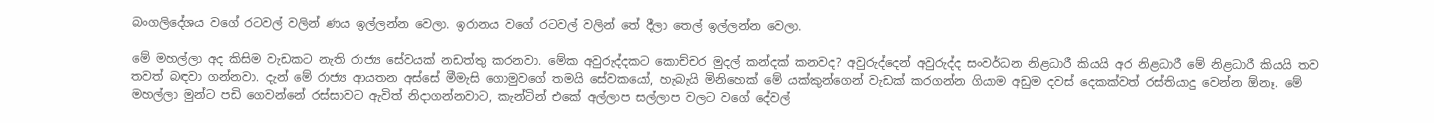බංගලිදේශය වගේ රටවල් වලින් ණය ඉල්ලන්න වෙලා. ඉරානය වගේ රටවල් වලින් තේ දීලා තෙල් ඉල්ලන්න වෙලා.

මේ මහල්ලා අද කිසිම වැඩකට නැති රාජ්‍ය සේවයක් නඩත්තු කරනවා. මේක අවුරුද්දකට කොච්චර මුදල් කන්දක් කනවද? අවුරුද්දෙන් අවුරුද්ද සංවර්ධන නිළධාරී කියයි අර නිළධාරී මේ නිළධාරී කියයි තව තවත් බඳවා ගන්නවා. දැන් මේ රාජ්‍ය ආයතන අස්සේ මීමැසි ගොමුවගේ තමයි සේවකයෝ, හැබැයි මිනිහෙක් මේ යක්කුන්ගෙන් වැඩක් කරගන්න ගියාම අඩුම දවස් දෙකක්වත් රස්තියාදු වෙන්න ඕනෑ. මේ මහල්ලා මුන්ට පඩි ගෙවන්නේ රස්සාවට ඇවිත් නිදාගන්නවාට, කැන්ටින් එකේ අල්ලාප සල්ලාප වලට වගේ දේවල්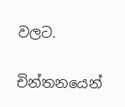වලට.

චින්තනයෙන්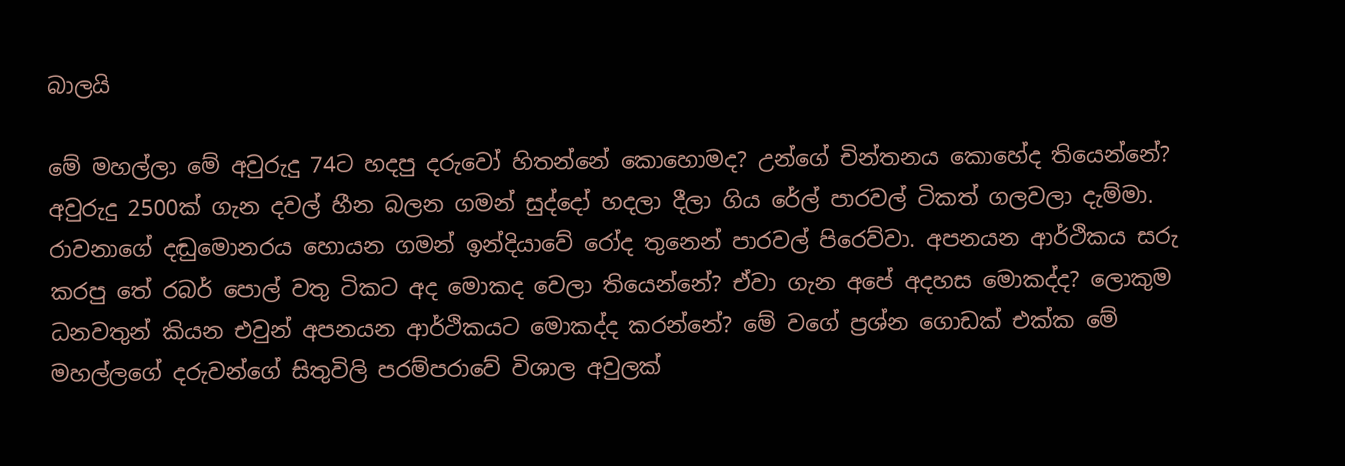බාලයි

මේ මහල්ලා මේ අවුරුදු 74ට හදපු දරුවෝ හිතන්නේ කොහොමද? උන්ගේ චින්තනය කොහේද තියෙන්නේ? අවුරුදු 2500ක් ගැන දවල් හීන බලන ගමන් සුද්දෝ හදලා දීලා ගිය රේල් පාරවල් ටිකත් ගලවලා දැම්මා. රාවනාගේ දඬුමොනරය හොයන ගමන් ඉන්දියාවේ රෝද තුනෙන් පාරවල් පිරෙව්වා. අපනයන ආර්ථිකය සරු කරපු තේ රබර් පොල් වතු ටිකට අද මොකද වෙලා තියෙන්නේ? ඒවා ගැන අපේ අදහස මොකද්ද? ලොකුම ධනවතුන් කියන එවුන් අපනයන ආර්ථිකයට මොකද්ද කරන්නේ? මේ වගේ ප්‍රශ්න ගොඩක් එක්ක මේ මහල්ලගේ දරුවන්ගේ සිතුවිලි පරම්පරාවේ විශාල අවුලක්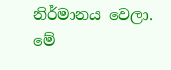නිර්මානය වෙලා. මේ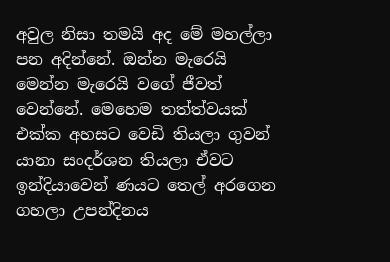අවුල නිසා තමයි අද මේ මහල්ලා පන අදින්නේ. ඔන්න මැරෙයි මෙන්න මැරෙයි වගේ ජීවත් වෙන්නේ. මෙහෙම තත්ත්වයක් එක්ක අහසට වෙඩි තියලා ගුවන් යානා සංදර්ශන තියලා ඒවට ඉන්දියාවෙන් ණයට තෙල් අරගෙන ගහලා උපන්දිනය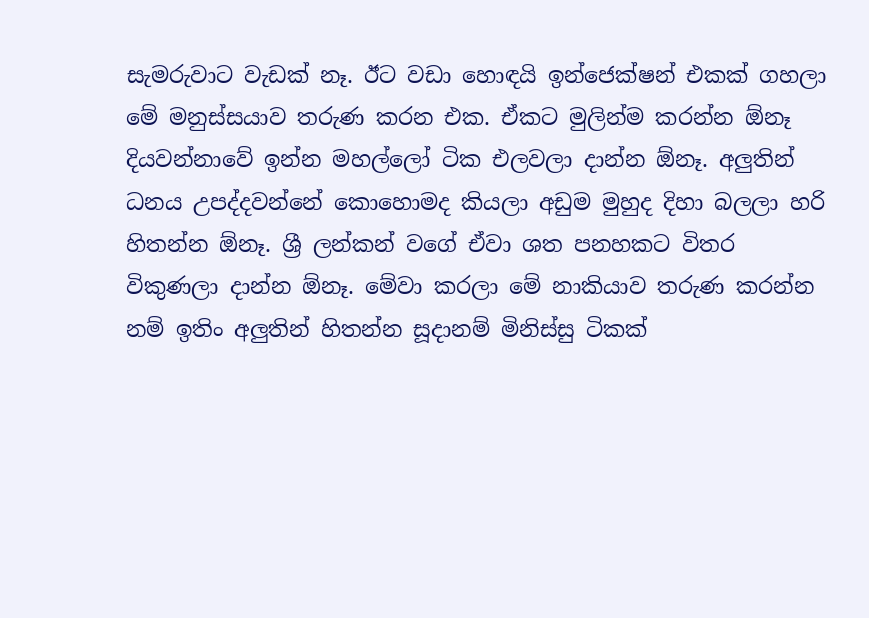සැමරුවාට වැඩක් නෑ. ඊට වඩා හොඳයි ඉන්ජෙක්ෂන් එකක් ගහලා මේ මනුස්සයාව තරුණ කරන එක. ඒකට මුලින්ම කරන්න ඕනෑ දියවන්නාවේ ඉන්න මහල්ලෝ ටික එලවලා දාන්න ඕනෑ. අලුතින් ධනය උපද්දවන්නේ කොහොමද කියලා අඩුම මුහුද දිහා බලලා හරි හිතන්න ඕනෑ. ශ්‍රී ලන්කන් වගේ ඒවා ශත පනහකට විතර විකුණලා දාන්න ඕනෑ. මේවා කරලා මේ නාකියාව තරුණ කරන්න නම් ඉතිං අලුතින් හිතන්න සූදානම් මිනිස්සු ටිකක්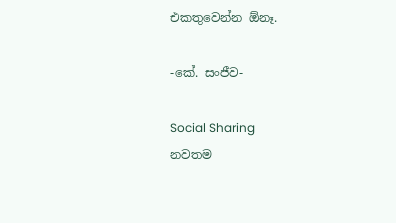එකතුවෙන්න ඕනෑ.

-කේ. සංජීව-

Social Sharing
නවතම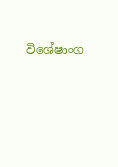විශේෂාංග